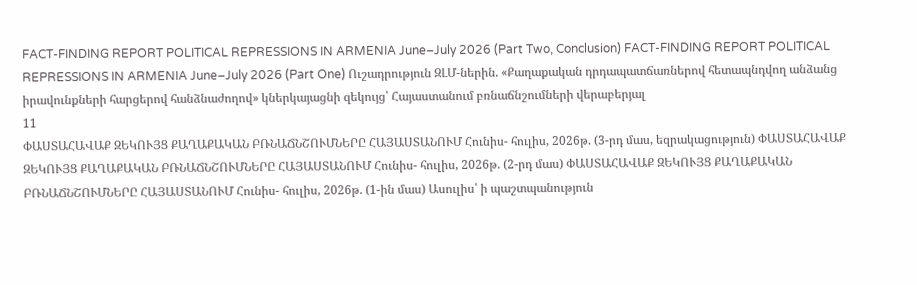FACT-FINDING REPORT POLITICAL REPRESSIONS IN ARMENIA June–July 2026 (Part Two, Conclusion) FACT-FINDING REPORT POLITICAL REPRESSIONS IN ARMENIA June–July 2026 (Part One) Ուշադրություն ԶԼՄ-ներին. «Քաղաքական դրդապատճառներով հետապնդվող անձանց իրավունքների հարցերով հանձնաժողով» կներկայացնի զեկույց՝ Հայաստանում բռնաճնշումների վերաբերյալ
11
ՓԱՍՏԱՀԱՎԱՔ ԶԵԿՈՒՅՑ ՔԱՂԱՔԱԿԱՆ ԲՌՆԱՃՆՇՈՒՄՆԵՐԸ ՀԱՅԱՍՏԱՆՈՒՄ Հունիս- հուլիս, 2026թ. (3-րդ մաս, եզրակացություն) ՓԱՍՏԱՀԱՎԱՔ ԶԵԿՈՒՅՑ ՔԱՂԱՔԱԿԱՆ ԲՌՆԱՃՆՇՈՒՄՆԵՐԸ ՀԱՅԱՍՏԱՆՈՒՄ Հունիս- հուլիս, 2026թ. (2-րդ մաս) ՓԱՍՏԱՀԱՎԱՔ ԶԵԿՈՒՅՑ ՔԱՂԱՔԱԿԱՆ ԲՌՆԱՃՆՇՈՒՄՆԵՐԸ ՀԱՅԱՍՏԱՆՈՒՄ Հունիս- հուլիս, 2026թ. (1-ին մաս) Ասուլիս՝ ի պաշտպանություն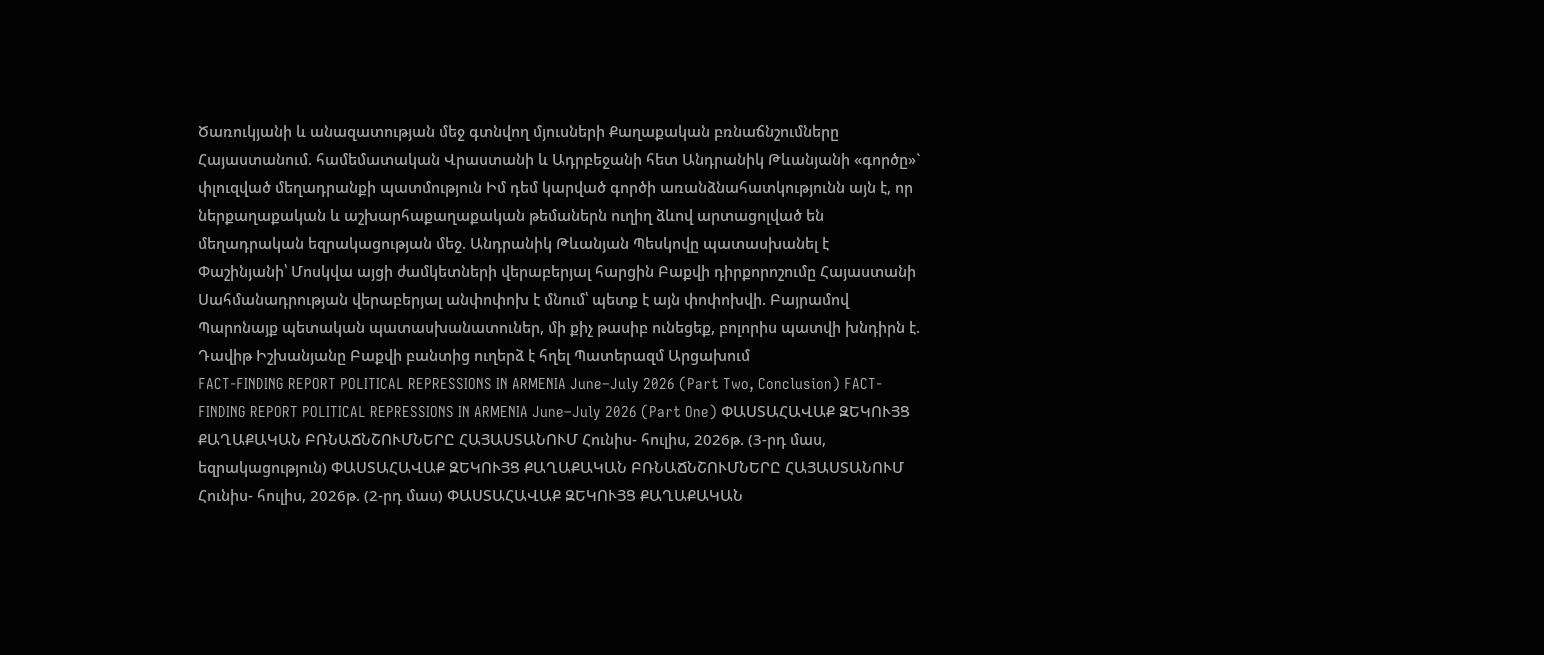Ծառուկյանի և անազատության մեջ գտնվող մյուսների Քաղաքական բռնաճնշումները Հայաստանում. համեմատական Վրաստանի և Ադրբեջանի հետ Անդրանիկ Թևանյանի «գործը»` փլուզված մեղադրանքի պատմություն Իմ դեմ կարված գործի առանձնահատկությունն այն է, որ ներքաղաքական և աշխարհաքաղաքական թեմաներն ուղիղ ձևով արտացոլված են մեղադրական եզրակացության մեջ. Անդրանիկ Թևանյան Պեսկովը պատասխանել է Փաշինյանի՝ Մոսկվա այցի ժամկետների վերաբերյալ հարցին Բաքվի դիրքորոշումը Հայաստանի Սահմանադրության վերաբերյալ անփոփոխ է մնում՝ պետք է այն փոփոխվի. Բայրամով Պարոնայք պետական պատասխանատուներ, մի քիչ թասիբ ունեցեք, բոլորիս պատվի խնդիրն է. Դավիթ Իշխանյանը Բաքվի բանտից ուղերձ է հղել Պատերազմ Արցախում
FACT-FINDING REPORT POLITICAL REPRESSIONS IN ARMENIA June–July 2026 (Part Two, Conclusion) FACT-FINDING REPORT POLITICAL REPRESSIONS IN ARMENIA June–July 2026 (Part One) ՓԱՍՏԱՀԱՎԱՔ ԶԵԿՈՒՅՑ ՔԱՂԱՔԱԿԱՆ ԲՌՆԱՃՆՇՈՒՄՆԵՐԸ ՀԱՅԱՍՏԱՆՈՒՄ Հունիս- հուլիս, 2026թ. (3-րդ մաս, եզրակացություն) ՓԱՍՏԱՀԱՎԱՔ ԶԵԿՈՒՅՑ ՔԱՂԱՔԱԿԱՆ ԲՌՆԱՃՆՇՈՒՄՆԵՐԸ ՀԱՅԱՍՏԱՆՈՒՄ Հունիս- հուլիս, 2026թ. (2-րդ մաս) ՓԱՍՏԱՀԱՎԱՔ ԶԵԿՈՒՅՑ ՔԱՂԱՔԱԿԱՆ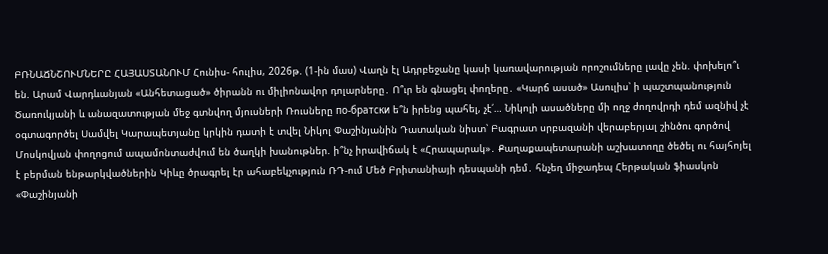ԲՌՆԱՃՆՇՈՒՄՆԵՐԸ ՀԱՅԱՍՏԱՆՈՒՄ Հունիս- հուլիս, 2026թ. (1-ին մաս) Վաղն էլ Ադրբեջանը կասի կառավարության որոշումները լավը չեն. փոխելո՞ւ են. Արամ Վարդևանյան «Անհետացած» ծիրանն ու միլիոնավոր դոլարները․ Ո՞ւր են գնացել փողերը․ «Կարճ ասած» Ասուլիս՝ ի պաշտպանություն Ծառուկյանի և անազատության մեջ գտնվող մյուսների Ռուսները по-братски ե՞ն իրենց պահել, չէ՛… Նիկոլի ասածները մի ողջ ժողովրդի դեմ ազնիվ չէ օգտագործել Սամվել Կարապետյանը կրկին դատի է տվել Նիկոլ Փաշինյանին Դատական նիստ՝ Բագրատ սրբազանի վերաբերյալ շինծու գործով Մոսկովյան փողոցում ապամոնտաժվում են ծաղկի խանութներ. ի՞նչ իրավիճակ է «Հրապարակ»․ Քաղաքապետարանի աշխատողը ծեծել ու հայհոյել է բերման ենթարկվածներին Կիևը ծրագրել էր ահաբեկչություն ՌԴ-ում Մեծ Բրիտանիայի դեսպանի դեմ․ հնչեղ միջադեպ Հերթական ֆիասկոն «Փաշինյանի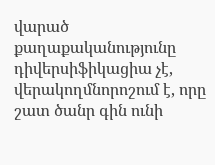վարած քաղաքականությունը դիվերսիֆիկացիա չէ, վերակողմնորոշում է, որը շատ ծանր գին ունի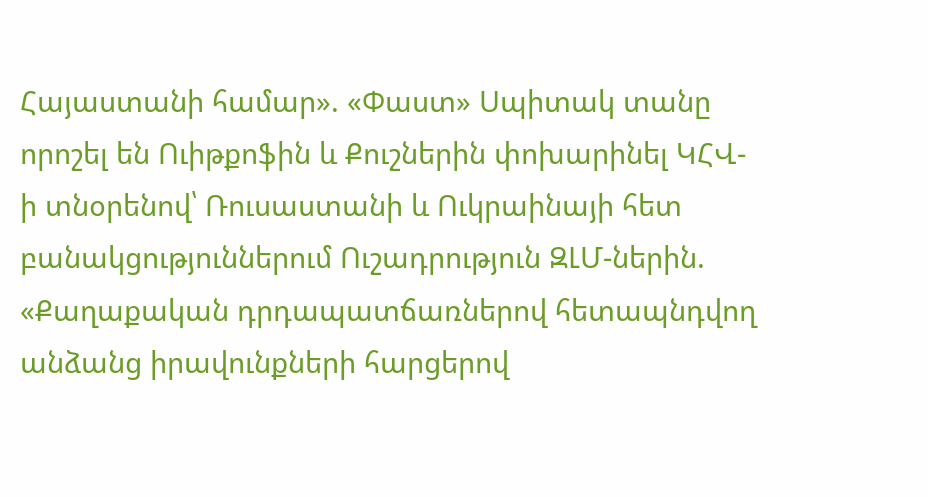Հայաստանի համար». «Փաստ» Սպիտակ տանը որոշել են Ուիթքոֆին և Քուշներին փոխարինել ԿՀՎ-ի տնօրենով՝ Ռուսաստանի և Ուկրաինայի հետ բանակցություններում Ուշադրություն ԶԼՄ-ներին. «Քաղաքական դրդապատճառներով հետապնդվող անձանց իրավունքների հարցերով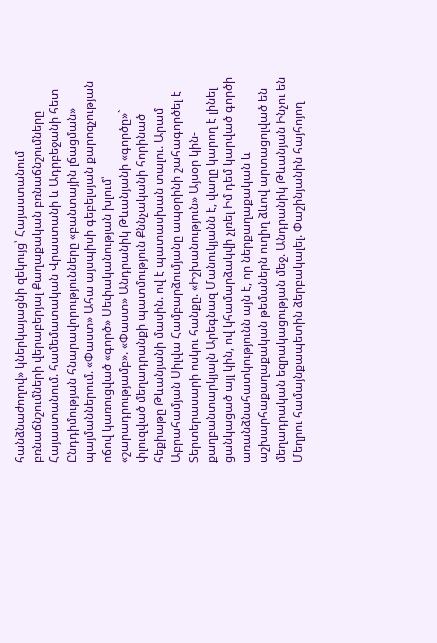հանձնաժողով» կներկայացնի զեկույց՝ Հայաստանում բռնաճնշումների վերաբերյալ Քաղաքական բռնաճնշումները Հայաստանում. համեմատական Վրաստանի և Ադրբեջանի հետ Ընդդիմության հնարավորությունները «բանտային լճացման» պայմաններում. «Փաստ» Ահա այսպիսի գեբելսյան քարոզչության ոճով կառուցված «գործ» Սեփականության խլում՝ «շարադրությամբ». «Փաստ» Անդրանիկ Թևանյանի «գործը»` փլուզված մեղադրանքի պատմություն Քննչականի հորինած հեքիաթը Թևանյանի մասին. ով է պատասխան տալու. Արամ Աբրահամյան Սիլվա Համբարձումյանը ապօրինի շահագործել է Տերտերասարի ոսկու հանքը. «Իշխանություն» Այսօր կին-քաղբանտարկյալն Արեգնազ Մանուկյանն է, վաղը կարող է լինել ցանկացած այլ կին, ով կհամարձակվի չլռել Իմ դեմ կարված գործի առանձնահատկությունն այն է, որ ներքաղաքական և աշխարհաքաղաքական թեմաներն ուղիղ ձևով արտացոլված են մեղադրական եզրակացության մեջ. Անդրանիկ Թևանյան Ինչու են Մեղրու համայնքապետին ձերբակալել. Փաշինյանին հայհոյող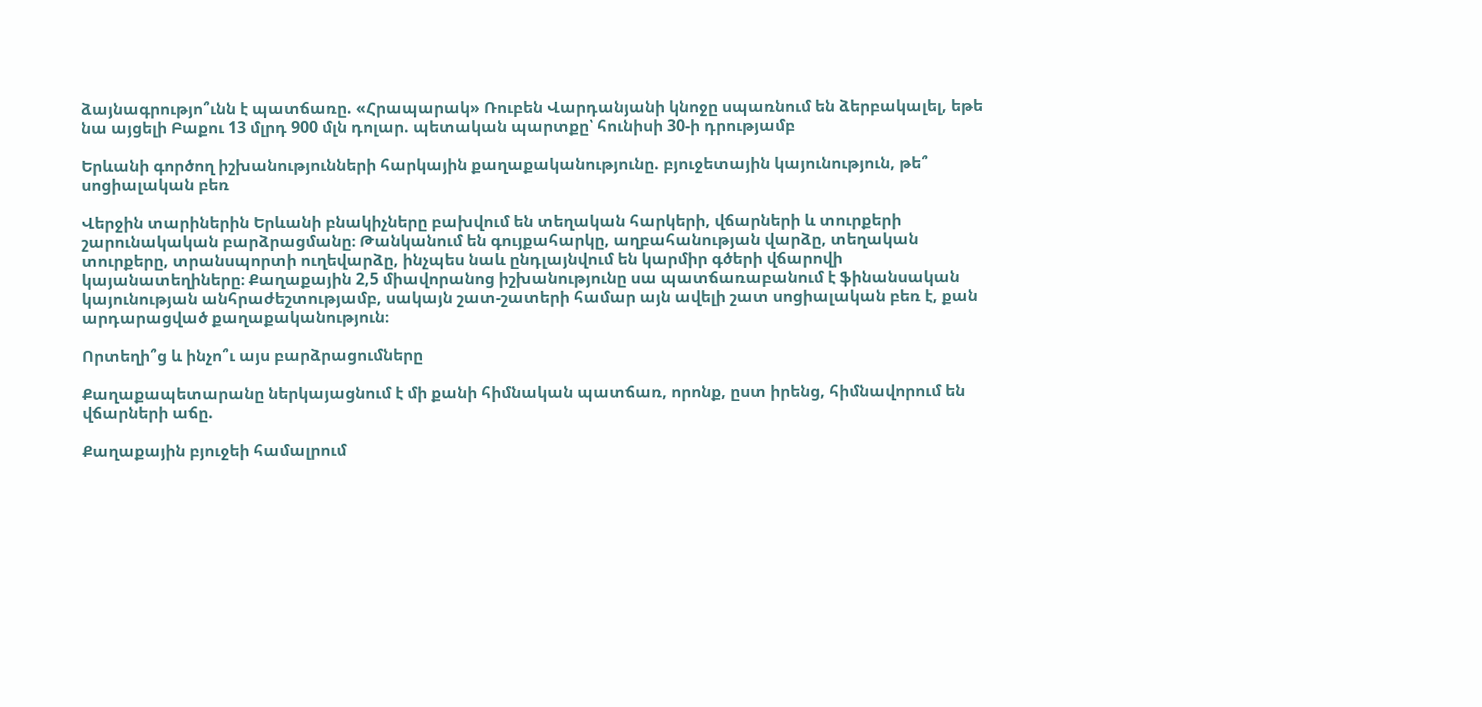ձայնագրությո՞ւնն է պատճառը. «Հրապարակ» Ռուբեն Վարդանյանի կնոջը սպառնում են ձերբակալել, եթե նա այցելի Բաքու 13 մլրդ 900 մլն դոլար. պետական պարտքը՝ հունիսի 30-ի դրությամբ

Երևանի գործող իշխանությունների հարկային քաղաքականությունը. բյուջետային կայունություն, թե՞ սոցիալական բեռ

Վերջին տարիներին Երևանի բնակիչները բախվում են տեղական հարկերի, վճարների և տուրքերի շարունակական բարձրացմանը։ Թանկանում են գույքահարկը, աղբահանության վարձը, տեղական տուրքերը, տրանսպորտի ուղեվարձը, ինչպես նաև ընդլայնվում են կարմիր գծերի վճարովի կայանատեղիները։ Քաղաքային 2,5 միավորանոց իշխանությունը սա պատճառաբանում է ֆինանսական կայունության անհրաժեշտությամբ, սակայն շատ-շատերի համար այն ավելի շատ սոցիալական բեռ է, քան արդարացված քաղաքականություն։

Որտեղի՞ց և ինչո՞ւ այս բարձրացումները

Քաղաքապետարանը ներկայացնում է մի քանի հիմնական պատճառ, որոնք, ըստ իրենց, հիմնավորում են վճարների աճը.

Քաղաքային բյուջեի համալրում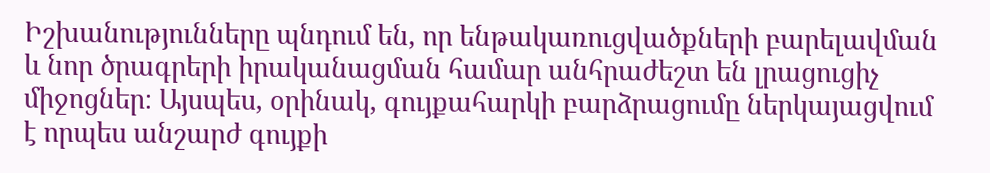Իշխանությունները պնդում են, որ ենթակառուցվածքների բարելավման և նոր ծրագրերի իրականացման համար անհրաժեշտ են լրացուցիչ միջոցներ։ Այսպես, օրինակ, գույքահարկի բարձրացումը ներկայացվում է որպես անշարժ գույքի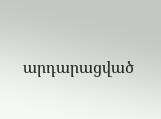արդարացված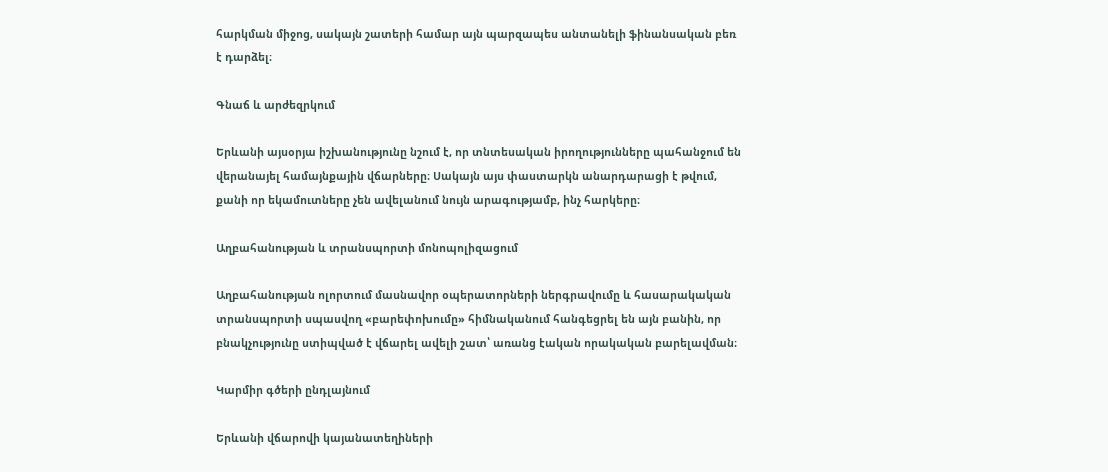հարկման միջոց, սակայն շատերի համար այն պարզապես անտանելի ֆինանսական բեռ է դարձել։

Գնաճ և արժեզրկում

Երևանի այսօրյա իշխանությունը նշում է, որ տնտեսական իրողությունները պահանջում են վերանայել համայնքային վճարները։ Սակայն այս փաստարկն անարդարացի է թվում, քանի որ եկամուտները չեն ավելանում նույն արագությամբ, ինչ հարկերը։

Աղբահանության և տրանսպորտի մոնոպոլիզացում

Աղբահանության ոլորտում մասնավոր օպերատորների ներգրավումը և հասարակական տրանսպորտի սպասվող «բարեփոխումը» հիմնականում հանգեցրել են այն բանին, որ բնակչությունը ստիպված է վճարել ավելի շատ՝ առանց էական որակական բարելավման։

Կարմիր գծերի ընդլայնում

Երևանի վճարովի կայանատեղիների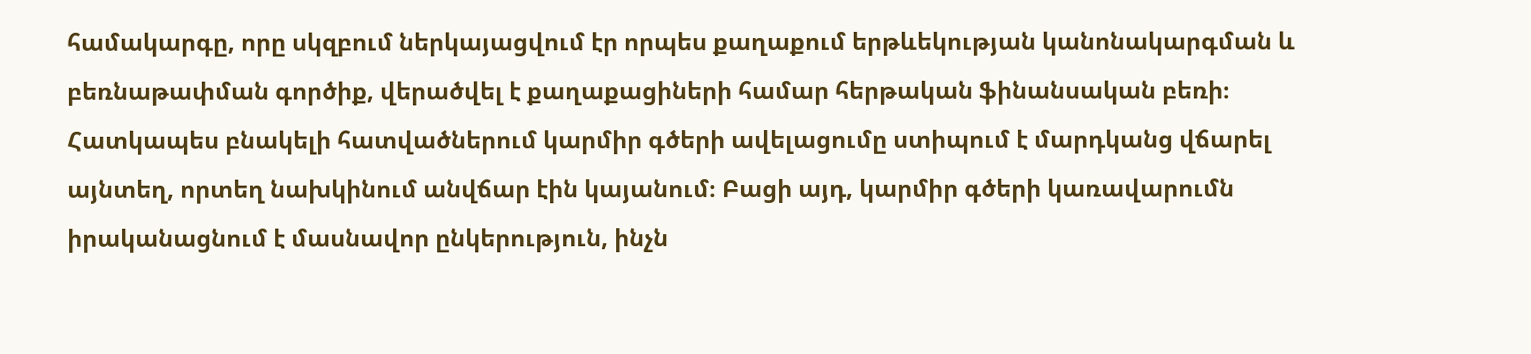համակարգը, որը սկզբում ներկայացվում էր որպես քաղաքում երթևեկության կանոնակարգման և բեռնաթափման գործիք, վերածվել է քաղաքացիների համար հերթական ֆինանսական բեռի։ Հատկապես բնակելի հատվածներում կարմիր գծերի ավելացումը ստիպում է մարդկանց վճարել այնտեղ, որտեղ նախկինում անվճար էին կայանում։ Բացի այդ, կարմիր գծերի կառավարումն իրականացնում է մասնավոր ընկերություն, ինչն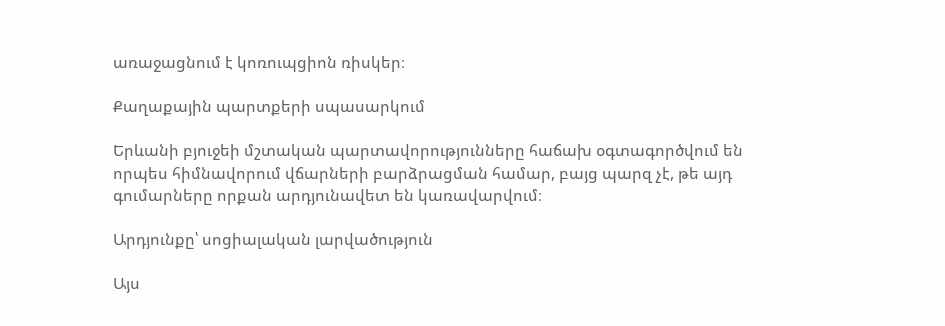առաջացնում է կոռուպցիոն ռիսկեր։

Քաղաքային պարտքերի սպասարկում

Երևանի բյուջեի մշտական պարտավորությունները հաճախ օգտագործվում են որպես հիմնավորում վճարների բարձրացման համար, բայց պարզ չէ, թե այդ գումարները որքան արդյունավետ են կառավարվում։

Արդյունքը՝ սոցիալական լարվածություն

Այս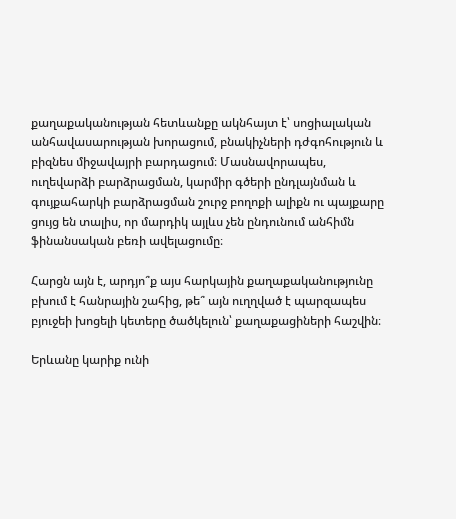քաղաքականության հետևանքը ակնհայտ է՝ սոցիալական անհավասարության խորացում, բնակիչների դժգոհություն և բիզնես միջավայրի բարդացում։ Մասնավորապես, ուղեվարձի բարձրացման, կարմիր գծերի ընդլայնման և գույքահարկի բարձրացման շուրջ բողոքի ալիքն ու պայքարը ցույց են տալիս, որ մարդիկ այլևս չեն ընդունում անհիմն ֆինանսական բեռի ավելացումը։

Հարցն այն է, արդյո՞ք այս հարկային քաղաքականությունը բխում է հանրային շահից, թե՞ այն ուղղված է պարզապես բյուջեի խոցելի կետերը ծածկելուն՝ քաղաքացիների հաշվին։

Երևանը կարիք ունի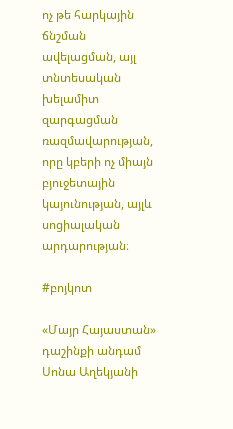ոչ թե հարկային ճնշման ավելացման, այլ տնտեսական խելամիտ զարգացման ռազմավարության, որը կբերի ոչ միայն բյուջետային կայունության, այլև սոցիալական արդարության։

#բոյկոտ

«Մայր Հայաստան» դաշինքի անդամ Սոնա Աղեկյանի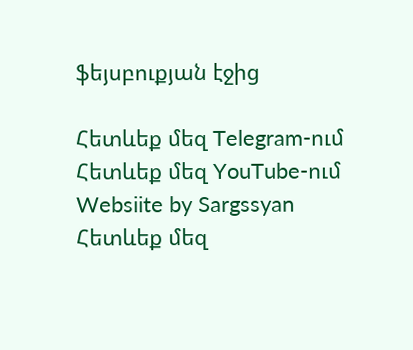ֆեյսբուքյան էջից

Հետևեք մեզ Telegram-ում
Հետևեք մեզ YouTube-ում
Websiite by Sargssyan
Հետևեք մեզ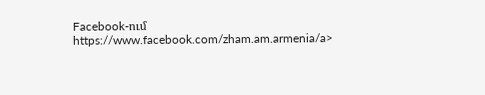Facebook-ում https://www.facebook.com/zham.am.armenia/a>